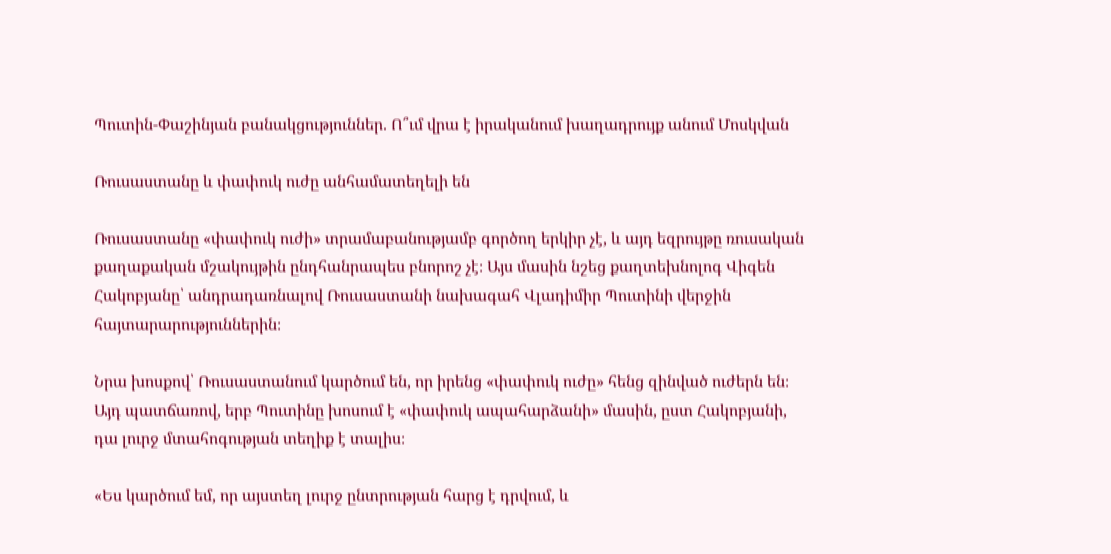Պուտին-Փաշինյան բանակցություններ. Ո՞ւմ վրա է իրականում խաղադրույք անում Մոսկվան

Ռուսաստանը և փափուկ ուժը անհամատեղելի են

Ռուսաստանը «փափուկ ուժի» տրամաբանությամբ գործող երկիր չէ, և այդ եզրույթը ռուսական քաղաքական մշակույթին ընդհանրապես բնորոշ չէ։ Այս մասին նշեց քաղտեխնոլոգ Վիգեն Հակոբյանը՝ անդրադառնալով Ռուսաստանի նախագահ Վլադիմիր Պուտինի վերջին  հայտարարություններին։

Նրա խոսքով՝ Ռուսաստանում կարծում են, որ իրենց «փափուկ ուժը» հենց զինված ուժերն են։ Այդ պատճառով, երբ Պուտինը խոսում է «փափուկ ապահարձանի» մասին, ըստ Հակոբյանի, դա լուրջ մտահոգության տեղիք է տալիս։

«Ես կարծում եմ, որ այստեղ լուրջ ընտրության հարց է դրվում, և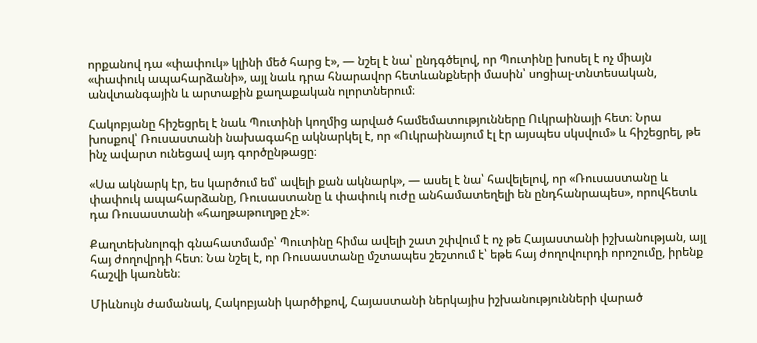որքանով դա «փափուկ» կլինի մեծ հարց է», — նշել է նա՝ ընդգծելով, որ Պուտինը խոսել է ոչ միայն «փափուկ ապահարձանի», այլ նաև դրա հնարավոր հետևանքների մասին՝ սոցիալ-տնտեսական, անվտանգային և արտաքին քաղաքական ոլորտներում։

Հակոբյանը հիշեցրել է նաև Պուտինի կողմից արված համեմատությունները Ուկրաինայի հետ։ Նրա խոսքով՝ Ռուսաստանի նախագահը ակնարկել է, որ «Ուկրաինայում էլ էր այսպես սկսվում» և հիշեցրել, թե ինչ ավարտ ունեցավ այդ գործընթացը։

«Սա ակնարկ էր, ես կարծում եմ՝ ավելի քան ակնարկ», — ասել է նա՝ հավելելով, որ «Ռուսաստանը և փափուկ ապահարձանը, Ռուսաստանը և փափուկ ուժը անհամատեղելի են ընդհանրապես», որովհետև դա Ռուսաստանի «հաղթաթուղթը չէ»։

Քաղտեխնոլոգի գնահատմամբ՝ Պուտինը հիմա ավելի շատ շփվում է ոչ թե Հայաստանի իշխանության, այլ հայ ժողովրդի հետ։ Նա նշել է, որ Ռուսաստանը մշտապես շեշտում է՝ եթե հայ ժողովուրդի որոշումը, իրենք հաշվի կառնեն։

Միևնույն ժամանակ, Հակոբյանի կարծիքով, Հայաստանի ներկայիս իշխանությունների վարած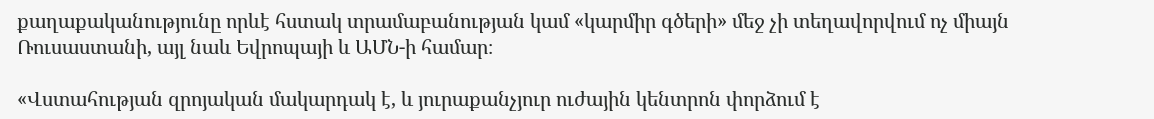քաղաքականությունը որևէ հստակ տրամաբանության կամ «կարմիր գծերի» մեջ չի տեղավորվում ոչ միայն Ռուսաստանի, այլ նաև Եվրոպայի և ԱՄՆ-ի համար։

«Վստահության զրոյական մակարդակ է, և յուրաքանչյուր ուժային կենտրոն փորձում է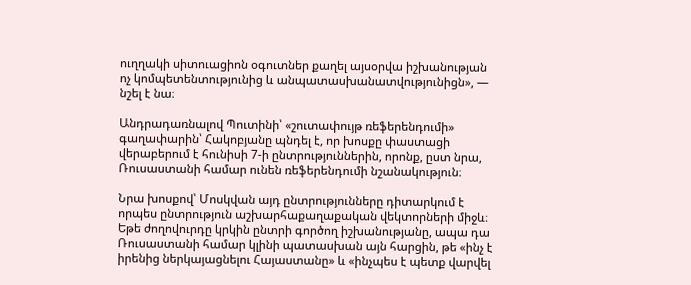ուղղակի սիտուացիոն օգուտներ քաղել այսօրվա իշխանության ոչ կոմպետենտությունից և անպատասխանատվությունիցն», — նշել է նա։

Անդրադառնալով Պուտինի՝ «շուտափույթ ռեֆերենդումի» գաղափարին՝ Հակոբյանը պնդել է, որ խոսքը փաստացի վերաբերում է հունիսի 7-ի ընտրություններին, որոնք, ըստ նրա, Ռուսաստանի համար ունեն ռեֆերենդումի նշանակություն։

Նրա խոսքով՝ Մոսկվան այդ ընտրությունները դիտարկում է որպես ընտրություն աշխարհաքաղաքական վեկտորների միջև։ Եթե ժողովուրդը կրկին ընտրի գործող իշխանությանը, ապա դա Ռուսաստանի համար կլինի պատասխան այն հարցին, թե «ինչ է իրենից ներկայացնելու Հայաստանը» և «ինչպես է պետք վարվել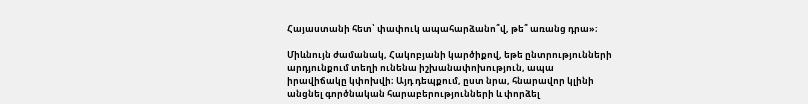Հայաստանի հետ՝ փափուկ ապահարձանո՞վ, թե՞ առանց դրա»։

Միևնույն ժամանակ, Հակոբյանի կարծիքով, եթե ընտրությունների արդյունքում տեղի ունենա իշխանափոխություն, ապա իրավիճակը կփոխվի։ Այդ դեպքում, ըստ նրա, հնարավոր կլինի անցնել գործնական հարաբերությունների և փորձել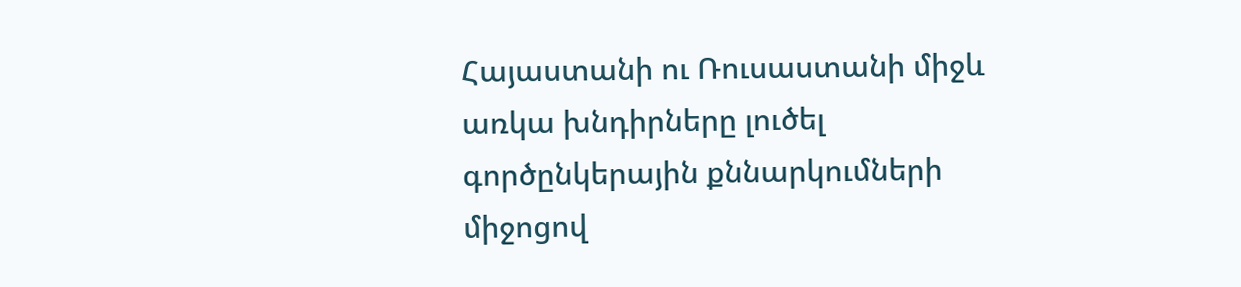Հայաստանի ու Ռուսաստանի միջև առկա խնդիրները լուծել գործընկերային քննարկումների միջոցով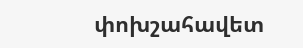փոխշահավետ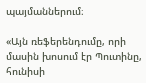պայմաններում։

«Այն ռեֆերենդումը, որի մասին խոսում էր Պուտինը, հունիսի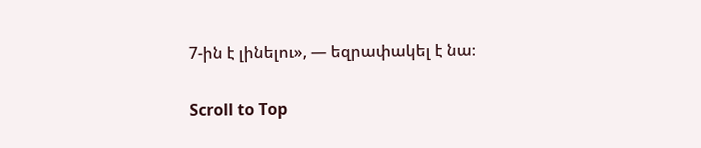7-ին է լինելու», — եզրափակել է նա։

Scroll to Top